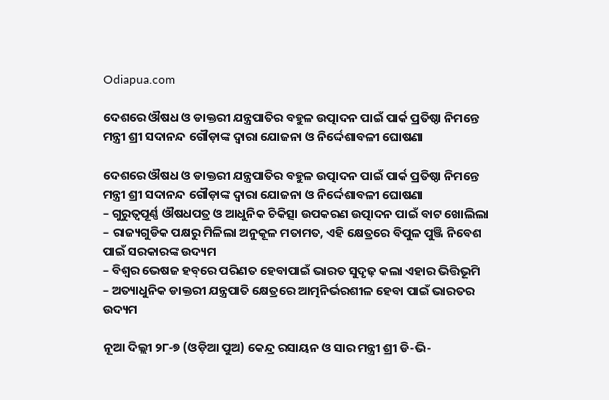Odiapua.com

ଦେଶରେ ଔଷଧ ଓ ଡାକ୍ତରୀ ଯନ୍ତ୍ରପାତିର ବହୁଳ ଉତ୍ପାଦନ ପାଇଁ ପାର୍କ ପ୍ରତିଷ୍ଠା ନିମନ୍ତେ ମନ୍ତ୍ରୀ ଶ୍ରୀ ସଦାନନ୍ଦ ଗୌଡ଼ାଙ୍କ ଦ୍ୱାରା ଯୋଜନା ଓ ନିର୍ଦ୍ଦେଶାବଳୀ ଘୋଷଣା

ଦେଶରେ ଔଷଧ ଓ ଡାକ୍ତରୀ ଯନ୍ତ୍ରପାତିର ବହୁଳ ଉତ୍ପାଦନ ପାଇଁ ପାର୍କ ପ୍ରତିଷ୍ଠା ନିମନ୍ତେ ମନ୍ତ୍ରୀ ଶ୍ରୀ ସଦାନନ୍ଦ ଗୌଡ଼ାଙ୍କ ଦ୍ୱାରା ଯୋଜନା ଓ ନିର୍ଦ୍ଦେଶାବଳୀ ଘୋଷଣା
– ଗୁରୁତ୍ୱପୂର୍ଣ୍ଣ ଔଷଧପତ୍ର ଓ ଆଧୁନିକ ଚିକିତ୍ସା ଉପକରଣ ଉତ୍ପାଦନ ପାଇଁ ବାଟ ଖୋଲିଲା
– ରାଜ୍ୟଗୁଡିକ ପକ୍ଷରୁ ମିଳିଲା ଅନୁକୂଳ ମତାମତ, ଏହି କ୍ଷେତ୍ରରେ ବିପୁଳ ପୁଞ୍ଜି ନିବେଶ ପାଇଁ ସରକାରଙ୍କ ଉଦ୍ୟମ
– ବିଶ୍ୱର ଭେଷଜ ହବ୍‌ରେ ପରିଣତ ହେବାପାଇଁ ଭାରତ ସୁଦୃଢ଼ କଲା ଏହାର ଭିତ୍ତିଭୂମି
– ଅତ୍ୟାଧୁନିକ ଡାକ୍ତରୀ ଯନ୍ତ୍ରପାତି କ୍ଷେତ୍ରରେ ଆତ୍ମନିର୍ଭରଶୀଳ ହେବା ପାଇଁ ଭାରତର ଉଦ୍ୟମ

ନୂଆ ଦିଲ୍ଲୀ ୨୮-୭ (ଓଡ଼ିଆ ପୁଅ) କେନ୍ଦ୍ର ରସାୟନ ଓ ସାର ମନ୍ତ୍ରୀ ଶ୍ରୀ ଡି-ଭି-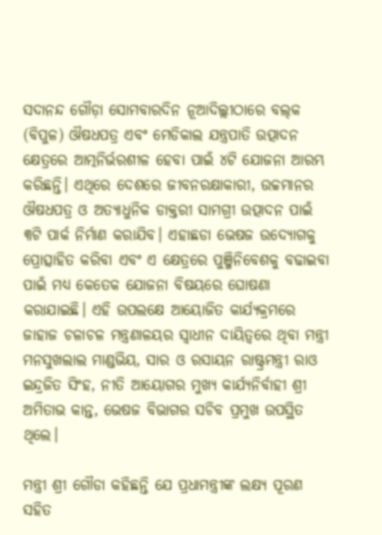ସଦାନନ୍ଦ ଗୌଡ଼ା ସୋମବାରଦିନ ନୂଆଦିଲ୍ଲୀଠାରେ ବଲ୍‌କ (ବିପୁଳ) ଔଷଧପତ୍ର ଏବଂ ମେଡିକାଲ ଯନ୍ତ୍ରପାତି ଉତ୍ପାଦନ କ୍ଷେତ୍ରରେ ଆତ୍ମନିର୍ଭରଶୀଳ ହେବା ପାଇଁ ୪ଟି ଯୋଜନା ଆରମ୍ଭ କରିଛନ୍ତି। ଏଥିରେ ଦେଶରେ ଜୀବନରକ୍ଷାକାରୀ, ଉଚ୍ଚମାନର ଔଷଧପତ୍ର ଓ ଅତ୍ୟାଧୁନିକ ଡାକ୍ତରୀ ସାମଗ୍ରୀ ଉତ୍ପାଦନ ପାଇଁ ୩ଟି ପାର୍କ ନିର୍ମାଣ କରାଯିବ। ଏହାଛଡା ଭେଷଜ ଉଦ୍ୟୋଗକୁ ପ୍ରୋତ୍ସାହିତ କରିବା ଏବଂ ଏ କ୍ଷେତ୍ରରେ ପୁଞ୍ଜିନିବେଶକୁ ବଢାଇବା ପାଇଁ ମଧ୍ୟ କେତେକ ଯୋଜନା ବିଷୟରେ ଘୋଷଣା କରାଯାଇଛି। ଏହି ଉପଲକ୍ଷେ ଆୟୋଜିତ କାର୍ଯ୍ୟକ୍ରମରେ ଜାହାଜ ଚଳାଚଳ ମନ୍ତ୍ରଣାଳୟର ସ୍ୱାଧୀନ ଦାୟିତ୍ୱରେ ଥିବା ମନ୍ତ୍ରୀ ମନସୁଖଲାଲ ମାଣ୍ଡଭିୟ, ସାର ଓ ରସାୟନ ରାଷ୍ଟ୍ରମନ୍ତ୍ରୀ ରାଓ ଇନ୍ଦ୍ରଜିତ ସିଂହ, ନୀତି ଆୟୋଗର ମୁଖ୍ୟ କାର୍ଯ୍ୟନିର୍ବାହୀ ଶ୍ରୀ ଅମିତାଭ କାନ୍ତ, ଭେଷଜ ବିଭାଗର ସଚିବ ପ୍ରମୁଖ ଉପସ୍ଥିତ ଥିଲେ।

ମନ୍ତ୍ରୀ ଶ୍ରୀ ଗୌଡା କହିଛନ୍ତି ଯେ ପ୍ରଧାମନ୍ତ୍ରୀଙ୍କ ଲକ୍ଷ୍ୟ ପୂରଣ ସହିତ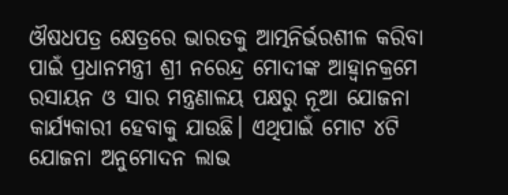ଔଷଧପତ୍ର କ୍ଷେତ୍ରରେ ଭାରତକୁ ଆତ୍ମନିର୍ଭରଶୀଳ କରିବା ପାଇଁ ପ୍ରଧାନମନ୍ତ୍ରୀ ଶ୍ରୀ ନରେନ୍ଦ୍ର ମୋଦୀଙ୍କ ଆହ୍ୱାନକ୍ରମେ ରସାୟନ ଓ ସାର ମନ୍ତ୍ରଣାଳୟ ପକ୍ଷରୁ ନୂଆ ଯୋଜନା କାର୍ଯ୍ୟକାରୀ ହେବାକୁ ଯାଉଛି। ଏଥିପାଇଁ ମୋଟ ୪ଟି ଯୋଜନା ଅନୁମୋଦନ ଲାଭ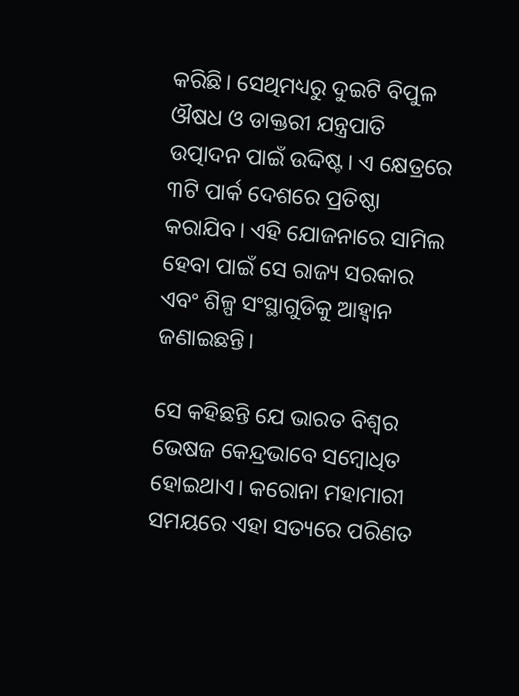କରିଛି। ସେଥିମଧ୍ୟରୁ ଦୁଇଟି ବିପୁଳ ଔଷଧ ଓ ଡାକ୍ତରୀ ଯନ୍ତ୍ରପାତି ଉତ୍ପାଦନ ପାଇଁ ଉଦ୍ଦିଷ୍ଟ। ଏ କ୍ଷେତ୍ରରେ ୩ଟି ପାର୍କ ଦେଶରେ ପ୍ରତିଷ୍ଠା କରାଯିବ। ଏହି ଯୋଜନାରେ ସାମିଲ ହେବା ପାଇଁ ସେ ରାଜ୍ୟ ସରକାର ଏବଂ ଶିଳ୍ପ ସଂସ୍ଥାଗୁଡିକୁ ଆହ୍ୱାନ ଜଣାଇଛନ୍ତି।

ସେ କହିଛନ୍ତି ଯେ ଭାରତ ବିଶ୍ୱର ଭେଷଜ କେନ୍ଦ୍ରଭାବେ ସମ୍ବୋଧିତ ହୋଇଥାଏ। କରୋନା ମହାମାରୀ ସମୟରେ ଏହା ସତ୍ୟରେ ପରିଣତ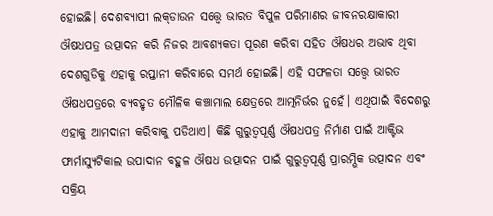ହୋଇଛି। ଦେଶବ୍ୟାପୀ ଲକ୍‌ଡାଉନ ସତ୍ତ୍ୱେ ଭାରତ ବିପୁଳ ପରିମାଣର ଜୀବନରକ୍ଷାକାରୀ ଔଷଧପତ୍ର ଉତ୍ପାଦନ କରି ନିଜର ଆବଶ୍ୟକତା ପୂରଣ କରିବା ସହିତ ଔଷଧର ଅଭାବ ଥିବା ଦେଶଗୁଡିକୁ ଏହାକୁ ରପ୍ତାନୀ କରିବାରେ ସମର୍ଥ ହୋଇଛି। ଏହି ସଫଳତା ସତ୍ତ୍ୱେ ଭାରତ ଔଷଧପତ୍ରରେ ବ୍ୟବହୃତ ମୌଳିକ କଞ୍ଚାମାଲ କ୍ଷେତ୍ରରେ ଆତ୍ମନିର୍ଭର ନୁହେଁ। ଏଥିପାଇଁ ବିଦେଶରୁ ଏହାକୁ ଆମଦାନୀ କରିବାକୁ ପଡିଥାଏ। କିଛି ଗୁରୁତ୍ୱପୂର୍ଣ୍ଣ ଔଷଧପତ୍ର ନିର୍ମାଣ ପାଇଁ ଆକ୍ଟିଭ ଫାର୍ମାସ୍ୟୁଟିକାଲ ଉପାଦାନ ବହୁଳ ଔଷଧ ଉତ୍ପାଦନ ପାଇଁ ଗୁରୁତ୍ୱପୂର୍ଣ୍ଣ ପ୍ରାରମ୍ଭିକ ଉତ୍ପାଦନ ଏବଂ ସକ୍ରିୟ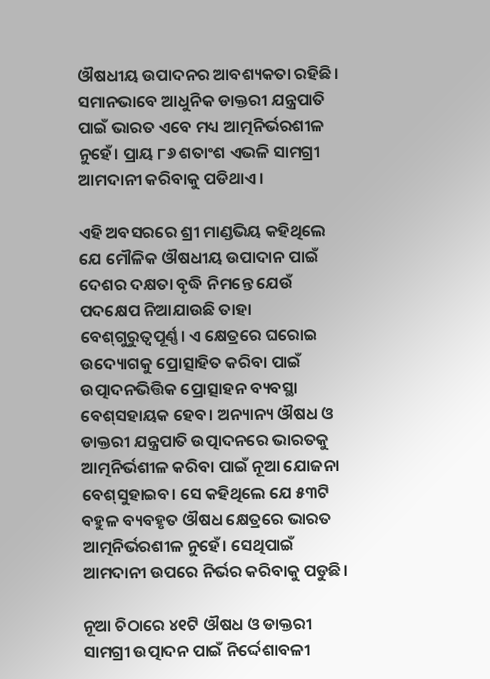ଔଷଧୀୟ ଉପାଦନର ଆବଶ୍ୟକତା ରହିଛି। ସମାନଭାବେ ଆଧୁନିକ ଡାକ୍ତରୀ ଯନ୍ତ୍ରପାତି ପାଇଁ ଭାରତ ଏବେ ମଧ୍ୟ ଆତ୍ମନିର୍ଭରଶୀଳ ନୁହେଁ। ପ୍ରାୟ ୮୬ ଶତାଂଶ ଏଭଳି ସାମଗ୍ରୀ ଆମଦାନୀ କରିବାକୁ ପଡିଥାଏ।

ଏହି ଅବସରରେ ଶ୍ରୀ ମାଣ୍ଡଭିୟ କହିଥିଲେ ଯେ ମୌଳିକ ଔଷଧୀୟ ଉପାଦାନ ପାଇଁ ଦେଶର ଦକ୍ଷତା ବୃଦ୍ଧି ନିମନ୍ତେ ଯେଉଁ ପଦକ୍ଷେପ ନିଆଯାଉଛି ତାହା ବେଶ୍‌ଗୁରୁତ୍ୱପୂର୍ଣ୍ଣ। ଏ କ୍ଷେତ୍ରରେ ଘରୋଇ ଉଦ୍ୟୋଗକୁ ପ୍ରୋତ୍ସାହିତ କରିବା ପାଇଁ ଉତ୍ପାଦନଭିତ୍ତିକ ପ୍ରୋତ୍ସାହନ ବ୍ୟବସ୍ଥା ବେଶ୍‌ସହାୟକ ହେବ। ଅନ୍ୟାନ୍ୟ ଔଷଧ ଓ ଡାକ୍ତରୀ ଯନ୍ତ୍ରପାତି ଉତ୍ପାଦନରେ ଭାରତକୁ ଆତ୍ମନିର୍ଭଶୀଳ କରିବା ପାଇଁ ନୂଆ ଯୋଜନା ବେଶ୍‌ସୁହାଇବ। ସେ କହିଥିଲେ ଯେ ୫୩ଟି ବହୁଳ ବ୍ୟବହୃତ ଔଷଧ କ୍ଷେତ୍ରରେ ଭାରତ ଆତ୍ମନିର୍ଭରଶୀଳ ନୁହେଁ। ସେଥିପାଇଁ ଆମଦାନୀ ଉପରେ ନିର୍ଭର କରିବାକୁ ପଡୁଛି।

ନୂଆ ଚିଠାରେ ୪୧ଟି ଔଷଧ ଓ ଡାକ୍ତରୀ ସାମଗ୍ରୀ ଉତ୍ପାଦନ ପାଇଁ ନିର୍ଦ୍ଦେଶାବଳୀ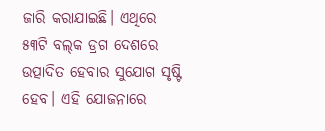ଜାରି କରାଯାଇଛି। ଏଥିରେ ୫୩ଟି ବଲ୍‌କ ଡ୍ରଗ ଦେଶରେ ଉତ୍ପାଦିତ ହେବାର ସୁଯୋଗ ସୃଷ୍ଟି ହେବ। ଏହି ଯୋଜନାରେ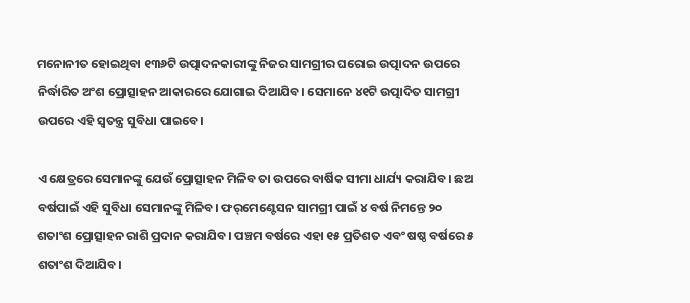ମନୋନୀତ ହୋଇଥିବା ୧୩୬ଟି ଉତ୍ପାଦନକାରୀଙ୍କୁ ନିଜର ସାମଗ୍ରୀର ଘରୋଇ ଉତ୍ପାଦନ ଉପରେ ନିର୍ଦ୍ଧାରିତ ଅଂଶ ପ୍ରୋତ୍ସାହନ ଆକାରରେ ଯୋଗାଇ ଦିଆଯିବ। ସେମାନେ ୪୧ଟି ଉତ୍ପାଦିତ ସାମଗ୍ରୀ ଉପରେ ଏହି ସ୍ୱତନ୍ତ୍ର ସୁବିଧା ପାଇବେ।

ଏ କ୍ଷେତ୍ରରେ ସେମାନଙ୍କୁ ଯେଉଁ ପ୍ରୋତ୍ସାହନ ମିଳିବ ତା ଉପରେ ବାର୍ଷିକ ସୀମା ଧାର୍ଯ୍ୟ କରାଯିବ। ଛଅ ବର୍ଷପାଇଁ ଏହି ସୁବିଧା ସେମାନଙ୍କୁ ମିଳିବ। ଫର୍‌ମେଣ୍ଟେସନ ସାମଗ୍ରୀ ପାଇଁ ୪ ବର୍ଷ ନିମନ୍ତେ ୨୦ ଶତାଂଶ ପ୍ରୋତ୍ସାହନ ରାଶି ପ୍ରଦାନ କରାଯିବ। ପଞ୍ଚମ ବର୍ଷରେ ଏହା ୧୫ ପ୍ରତିଶତ ଏବଂ ଷଷ୍ଠ ବର୍ଷରେ ୫ ଶତାଂଶ ଦିଆଯିବ।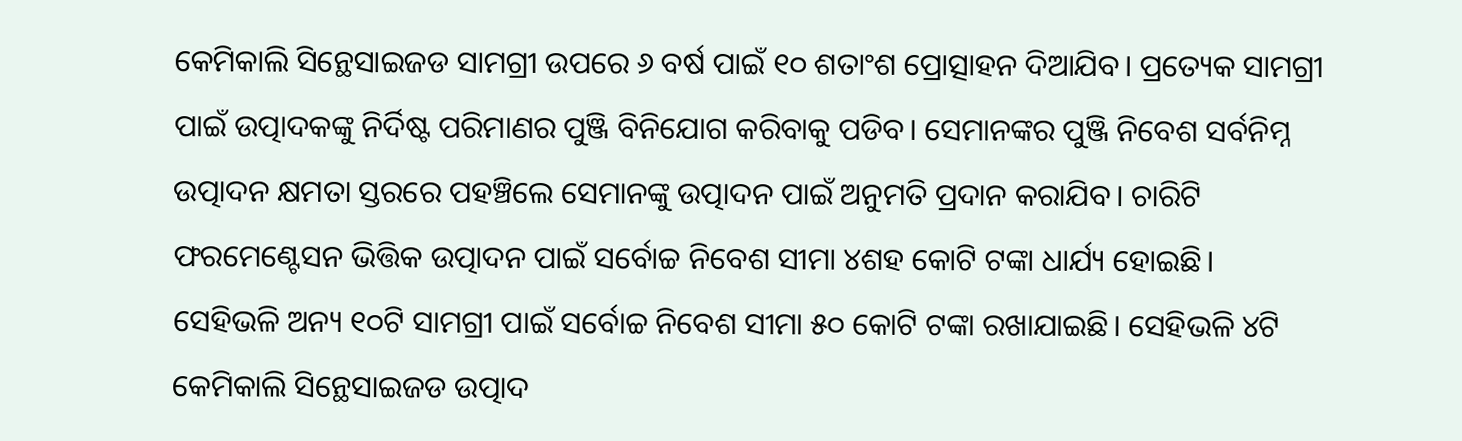କେମିକାଲି ସିନ୍ଥେସାଇଜଡ ସାମଗ୍ରୀ ଉପରେ ୬ ବର୍ଷ ପାଇଁ ୧୦ ଶତାଂଶ ପ୍ରୋତ୍ସାହନ ଦିଆଯିବ। ପ୍ରତ୍ୟେକ ସାମଗ୍ରୀ ପାଇଁ ଉତ୍ପାଦକଙ୍କୁ ନିର୍ଦିଷ୍ଟ ପରିମାଣର ପୁଞ୍ଜି ବିନିଯୋଗ କରିବାକୁ ପଡିବ। ସେମାନଙ୍କର ପୁଞ୍ଜି ନିବେଶ ସର୍ବନିମ୍ନ ଉତ୍ପାଦନ କ୍ଷମତା ସ୍ତରରେ ପହଞ୍ଚିଲେ ସେମାନଙ୍କୁ ଉତ୍ପାଦନ ପାଇଁ ଅନୁମତି ପ୍ରଦାନ କରାଯିବ। ଚାରିଟି ଫରମେଣ୍ଟେସନ ଭିତ୍ତିକ ଉତ୍ପାଦନ ପାଇଁ ସର୍ବୋଚ୍ଚ ନିବେଶ ସୀମା ୪ଶହ କୋଟି ଟଙ୍କା ଧାର୍ଯ୍ୟ ହୋଇଛି। ସେହିଭଳି ଅନ୍ୟ ୧୦ଟି ସାମଗ୍ରୀ ପାଇଁ ସର୍ବୋଚ୍ଚ ନିବେଶ ସୀମା ୫୦ କୋଟି ଟଙ୍କା ରଖାଯାଇଛି। ସେହିଭଳି ୪ଟି କେମିକାଲି ସିନ୍ଥେସାଇଜଡ ଉତ୍ପାଦ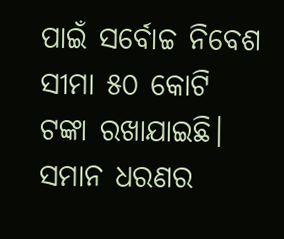ପାଇଁ ସର୍ବୋଚ୍ଚ ନିବେଶ ସୀମା ୫୦ କୋଟି ଟଙ୍କା ରଖାଯାଇଛି। ସମାନ ଧରଣର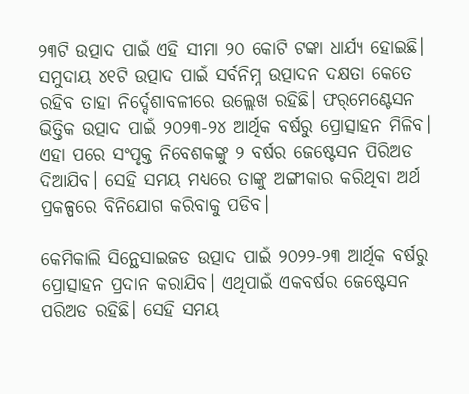୨୩ଟି ଉତ୍ପାଦ ପାଇଁ ଏହି ସୀମା ୨୦ କୋଟି ଟଙ୍କା ଧାର୍ଯ୍ୟ ହୋଇଛି। ସମୁଦାୟ ୪୧ଟି ଉତ୍ପାଦ ପାଇଁ ସର୍ବନିମ୍ନ ଉତ୍ପାଦନ ଦକ୍ଷତା କେତେ ରହିବ ତାହା ନିର୍ଦ୍ଦେଶାବଳୀରେ ଉଲ୍ଲେଖ ରହିଛି। ଫର୍‌ମେଣ୍ଟେସନ ଭିତ୍ତିକ ଉତ୍ପାଦ ପାଇଁ ୨୦୨୩-୨୪ ଆର୍ଥିକ ବର୍ଷରୁ ପ୍ରୋତ୍ସାହନ ମିଳିବ। ଏହା ପରେ ସଂପୃକ୍ତ ନିବେଶକଙ୍କୁ ୨ ବର୍ଷର ଜେଷ୍ଟେସନ ପିରିଅଡ ଦିଆଯିବ। ସେହି ସମୟ ମଧ୍ୟରେ ତାଙ୍କୁ ଅଙ୍ଗୀକାର କରିଥିବା ଅର୍ଥ ପ୍ରକଳ୍ପରେ ବିନିଯୋଗ କରିବାକୁ ପଡିବ।

କେମିକାଲି ସିନ୍ଥେସାଇଜଡ ଉତ୍ପାଦ ପାଇଁ ୨୦୨୨-୨୩ ଆର୍ଥିକ ବର୍ଷରୁ ପ୍ରୋତ୍ସାହନ ପ୍ରଦାନ କରାଯିବ। ଏଥିପାଇଁ ଏକବର୍ଷର ଜେଷ୍ଟେସନ ପରିଅଡ ରହିଛି। ସେହି ସମୟ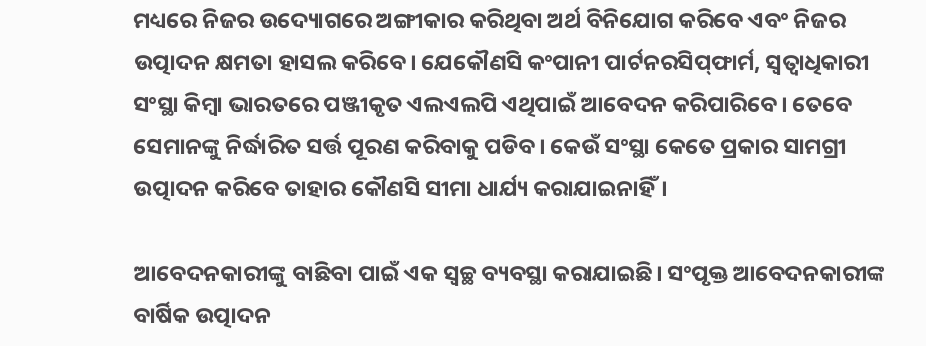ମଧ୍ୟରେ ନିଜର ଉଦ୍ୟୋଗରେ ଅଙ୍ଗୀକାର କରିଥିବା ଅର୍ଥ ବିନିଯୋଗ କରିବେ ଏବଂ ନିଜର ଉତ୍ପାଦନ କ୍ଷମତା ହାସଲ କରିବେ। ଯେକୌଣସି କଂପାନୀ ପାର୍ଟନରସିପ୍‌ଫାର୍ମ, ସ୍ୱତ୍ୱାଧିକାରୀ ସଂସ୍ଥା କିମ୍ବା ଭାରତରେ ପଞ୍ଜୀକୃତ ଏଲଏଲପି ଏଥିପାଇଁ ଆବେଦନ କରିପାରିବେ। ତେବେ ସେମାନଙ୍କୁ ନିର୍ଦ୍ଧାରିତ ସର୍ତ୍ତ ପୂରଣ କରିବାକୁ ପଡିବ। କେଉଁ ସଂସ୍ଥା କେତେ ପ୍ରକାର ସାମଗ୍ରୀ ଉତ୍ପାଦନ କରିବେ ତାହାର କୌଣସି ସୀମା ଧାର୍ଯ୍ୟ କରାଯାଇନାହିଁ।

ଆବେଦନକାରୀଙ୍କୁ ବାଛିବା ପାଇଁ ଏକ ସ୍ୱଚ୍ଛ ବ୍ୟବସ୍ଥା କରାଯାଇଛି। ସଂପୃକ୍ତ ଆବେଦନକାରୀଙ୍କ ବାର୍ଷିକ ଉତ୍ପାଦନ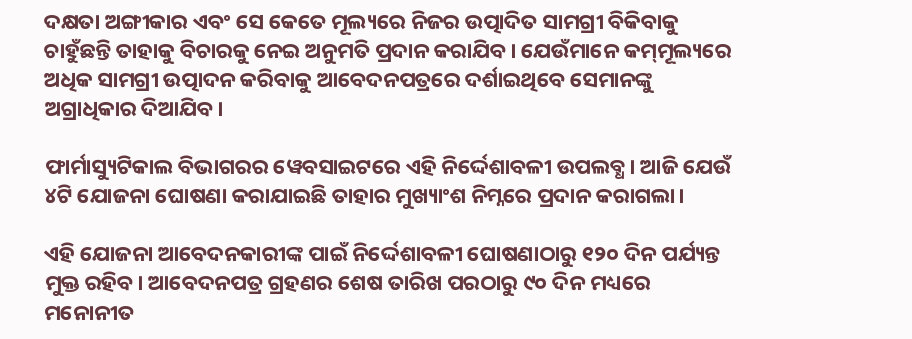ଦକ୍ଷତା ଅଙ୍ଗୀକାର ଏବଂ ସେ କେତେ ମୂଲ୍ୟରେ ନିଜର ଉତ୍ପାଦିତ ସାମଗ୍ରୀ ବିକିବାକୁ ଚାହୁଁଛନ୍ତି ତାହାକୁ ବିଚାରକୁ ନେଇ ଅନୁମତି ପ୍ରଦାନ କରାଯିବ। ଯେଉଁମାନେ କମ୍‌ମୂଲ୍ୟରେ ଅଧିକ ସାମଗ୍ରୀ ଉତ୍ପାଦନ କରିବାକୁ ଆବେଦନପତ୍ରରେ ଦର୍ଶାଇଥିବେ ସେମାନଙ୍କୁ ଅଗ୍ରାଧିକାର ଦିଆଯିବ।

ଫାର୍ମାସ୍ୟୁଟିକାଲ ବିଭାଗରର ୱେବସାଇଟରେ ଏହି ନିର୍ଦ୍ଦେଶାବଳୀ ଉପଲବ୍ଧ। ଆଜି ଯେଉଁ ୪ଟି ଯୋଜନା ଘୋଷଣା କରାଯାଇଛି ତାହାର ମୁଖ୍ୟାଂଶ ନିମ୍ନରେ ପ୍ରଦାନ କରାଗଲା।

ଏହି ଯୋଜନା ଆବେଦନକାରୀଙ୍କ ପାଇଁ ନିର୍ଦ୍ଦେଶାବଳୀ ଘୋଷଣାଠାରୁ ୧୨୦ ଦିନ ପର୍ଯ୍ୟନ୍ତ ମୁକ୍ତ ରହିବ। ଆବେଦନପତ୍ର ଗ୍ରହଣର ଶେଷ ତାରିଖ ପରଠାରୁ ୯୦ ଦିନ ମଧ୍ୟରେ ମନୋନୀତ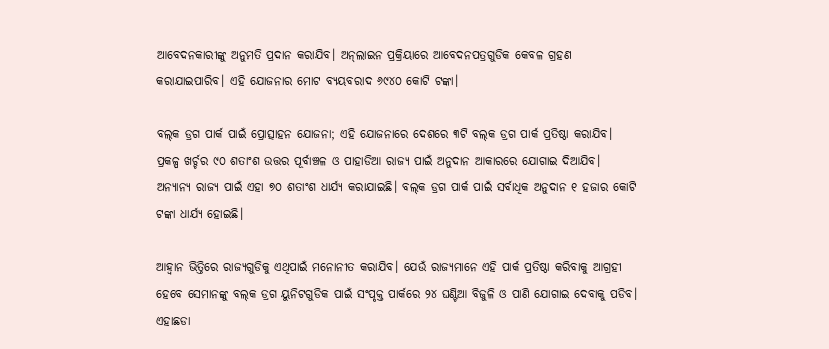ଆବେଦନକାରୀଙ୍କୁ ଅନୁମତି ପ୍ରଦାନ କରାଯିବ। ଅନ୍‌ଲାଇନ ପ୍ରକ୍ରିୟାରେ ଆବେଦନପତ୍ରଗୁଡିକ କେବଳ ଗ୍ରହଣ କରାଯାଇପାରିବ। ଏହି ଯୋଜନାର ମୋଟ ବ୍ୟୟବରାଦ ୬୯୪୦ କୋଟି ଟଙ୍କା।

ବଲ୍‌କ ଡ୍ରଗ ପାର୍କ ପାଇଁ ପ୍ରୋତ୍ସାହନ ଯୋଜନା; ଏହି ଯୋଜନାରେ ଦେଶରେ ୩ଟି ବଲ୍‌କ ଡ୍ରଗ ପାର୍କ ପ୍ରତିଷ୍ଠା କରାଯିବ। ପ୍ରକଳ୍ପ ଖର୍ଚ୍ଚର ୯୦ ଶତାଂଶ ଉତ୍ତର ପୂର୍ବାଞ୍ଚଳ ଓ ପାହାଡିଆ ରାଜ୍ୟ ପାଇଁ ଅନୁଦାନ ଆକାରରେ ଯୋଗାଇ ଦିଆଯିବ। ଅନ୍ୟାନ୍ୟ ରାଜ୍ୟ ପାଇଁ ଏହା ୭୦ ଶତାଂଶ ଧାର୍ଯ୍ୟ କରାଯାଇଛି। ବଲ୍‌କ ଡ୍ରଗ ପାର୍କ ପାଇଁ ସର୍ବାଧିକ ଅନୁଦାନ ୧ ହଜାର କୋଟି ଟଙ୍କା ଧାର୍ଯ୍ୟ ହୋଇଛି।

ଆହ୍ୱାନ ଭିତ୍ତିରେ ରାଜ୍ୟଗୁଡିକୁ ଏଥିପାଇଁ ମନୋନୀତ କରାଯିବ। ଯେଉଁ ରାଜ୍ୟମାନେ ଏହି ପାର୍କ ପ୍ରତିଷ୍ଠା କରିବାକୁ ଆଗ୍ରହୀ ହେବେ ସେମାନଙ୍କୁ ବଲ୍‌କ ଡ୍ରଗ ୟୁନିଟଗୁଡିକ ପାଇଁ ସଂପୃକ୍ତ ପାର୍କରେ ୨୪ ଘଣ୍ଟିଆ ବିଜୁଳି ଓ ପାଣି ଯୋଗାଇ ଦେବାକୁ ପଡିବ। ଏହାଛଡା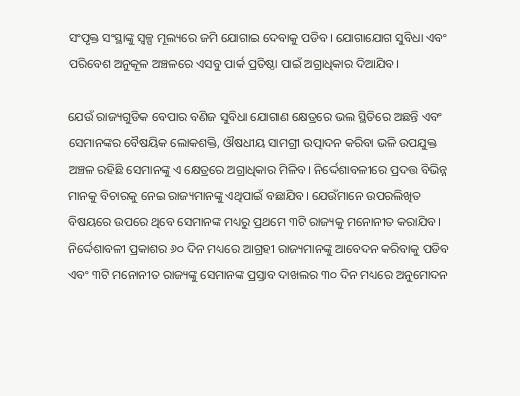ସଂପୃକ୍ତ ସଂସ୍ଥାଙ୍କୁ ସ୍ୱଳ୍ପ ମୂଲ୍ୟରେ ଜମି ଯୋଗାଇ ଦେବାକୁ ପଡିବ। ଯୋଗାଯୋଗ ସୁବିଧା ଏବଂ ପରିବେଶ ଅନୁକୂଳ ଅଞ୍ଚଳରେ ଏସବୁ ପାର୍କ ପ୍ରତିଷ୍ଠା ପାଇଁ ଅଗ୍ରାଧିକାର ଦିଆଯିବ।

ଯେଉଁ ରାଜ୍ୟଗୁଡିକ ବେପାର ବଣିଜ ସୁବିଧା ଯୋଗାଣ କ୍ଷେତ୍ରରେ ଭଲ ସ୍ଥିତିରେ ଅଛନ୍ତି ଏବଂ ସେମାନଙ୍କର ବୈଷୟିକ ଲୋକଶକ୍ତି, ଔଷଧୀୟ ସାମଗ୍ରୀ ଉତ୍ପାଦନ କରିବା ଭଳି ଉପଯୁକ୍ତ ଅଞ୍ଚଳ ରହିଛି ସେମାନଙ୍କୁ ଏ କ୍ଷେତ୍ରରେ ଅଗ୍ରାଧିକାର ମିଳିବ। ନିର୍ଦ୍ଦେଶାବଳୀରେ ପ୍ରଦତ୍ତ ବିଭିନ୍ନ ମାନକୁ ବିଚାରକୁ ନେଇ ରାଜ୍ୟମାନଙ୍କୁ ଏଥିପାଇଁ ବଛାଯିବ। ଯେଉଁମାନେ ଉପରଲିଖିତ ବିଷୟରେ ଉପରେ ଥିବେ ସେମାନଙ୍କ ମଧ୍ୟରୁ ପ୍ରଥମେ ୩ଟି ରାଜ୍ୟକୁ ମନୋନୀତ କରାଯିବ। ନିର୍ଦ୍ଦେଶାବଳୀ ପ୍ରକାଶର ୬୦ ଦିନ ମଧ୍ୟରେ ଆଗ୍ରହୀ ରାଜ୍ୟମାନଙ୍କୁ ଆବେଦନ କରିବାକୁ ପଡିବ ଏବଂ ୩ଟି ମନୋନୀତ ରାଜ୍ୟଙ୍କୁ ସେମାନଙ୍କ ପ୍ରସ୍ତାବ ଦାଖଲର ୩୦ ଦିନ ମଧ୍ୟରେ ଅନୁମୋଦନ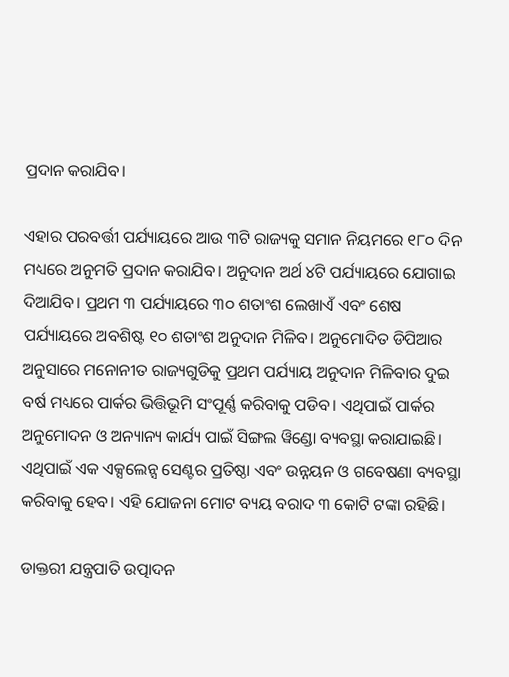ପ୍ରଦାନ କରାଯିବ।

ଏହାର ପରବର୍ତ୍ତୀ ପର୍ଯ୍ୟାୟରେ ଆଉ ୩ଟି ରାଜ୍ୟକୁ ସମାନ ନିୟମରେ ୧୮୦ ଦିନ ମଧ୍ୟରେ ଅନୁମତି ପ୍ରଦାନ କରାଯିବ। ଅନୁଦାନ ଅର୍ଥ ୪ଟି ପର୍ଯ୍ୟାୟରେ ଯୋଗାଇ ଦିଆଯିବ। ପ୍ରଥମ ୩ ପର୍ଯ୍ୟାୟରେ ୩୦ ଶତାଂଶ ଲେଖାଏଁ ଏବଂ ଶେଷ ପର୍ଯ୍ୟାୟରେ ଅବଶିଷ୍ଟ ୧୦ ଶତାଂଶ ଅନୁଦାନ ମିଳିବ। ଅନୁମୋଦିତ ଡିପିଆର ଅନୁସାରେ ମନୋନୀତ ରାଜ୍ୟଗୁଡିକୁ ପ୍ରଥମ ପର୍ଯ୍ୟାୟ ଅନୁଦାନ ମିଳିବାର ଦୁଇ ବର୍ଷ ମଧ୍ୟରେ ପାର୍କର ଭିତ୍ତିଭୂମି ସଂପୂର୍ଣ୍ଣ କରିବାକୁ ପଡିବ। ଏଥିପାଇଁ ପାର୍କର ଅନୁମୋଦନ ଓ ଅନ୍ୟାନ୍ୟ କାର୍ଯ୍ୟ ପାଇଁ ସିଙ୍ଗଲ ୱିଣ୍ଡୋ ବ୍ୟବସ୍ଥା କରାଯାଇଛି। ଏଥିପାଇଁ ଏକ ଏକ୍ସଲେନ୍ସ ସେଣ୍ଟର ପ୍ରତିଷ୍ଠା ଏବଂ ଉନ୍ନୟନ ଓ ଗବେଷଣା ବ୍ୟବସ୍ଥା କରିବାକୁ ହେବ। ଏହି ଯୋଜନା ମୋଟ ବ୍ୟୟ ବରାଦ ୩ କୋଟି ଟଙ୍କା ରହିଛି।

ଡାକ୍ତରୀ ଯନ୍ତ୍ରପାତି ଉତ୍ପାଦନ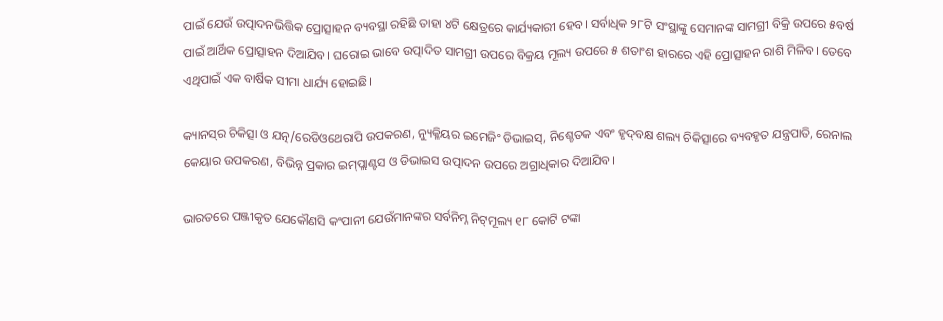ପାଇଁ ଯେଉଁ ଉତ୍ପାଦନଭିତ୍ତିକ ପ୍ରୋତ୍ସାହନ ବ୍ୟବସ୍ଥା ରହିଛି ତାହା ୪ଟି କ୍ଷେତ୍ରରେ କାର୍ଯ୍ୟକାରୀ ହେବ। ସର୍ବାଧିକ ୨୮ଟି ସଂସ୍ଥାଙ୍କୁ ସେମାନଙ୍କ ସାମଗ୍ରୀ ବିକ୍ରି ଉପରେ ୫ବର୍ଷ ପାଇଁ ଆର୍ଥିକ ପ୍ରୋତ୍ସାହନ ଦିଆଯିବ। ଘରୋଇ ଭାବେ ଉତ୍ପାଦିତ ସାମଗ୍ରୀ ଉପରେ ବିକ୍ରୟ ମୂଲ୍ୟ ଉପରେ ୫ ଶତାଂଶ ହାରରେ ଏହି ପ୍ରୋତ୍ସାହନ ରାଶି ମିଳିବ। ତେବେ ଏଥିପାଇଁ ଏକ ବାର୍ଷିକ ସୀମା ଧାର୍ଯ୍ୟ ହୋଇଛି।

କ୍ୟାନସ୍‌ର ଚିକିତ୍ସା ଓ ଯତ୍ନ/ରେଡିଓଥେରାପି ଉପକରଣ, ନ୍ୟୁକ୍ଳିୟର ଇମେଜିଂ ଡିଭାଇସ୍‌, ନିଶ୍ଚେତକ ଏବଂ ହୃଦ୍‌ବକ୍ଷ ଶଲ୍ୟ ଚିକିତ୍ସାରେ ବ୍ୟବହୃତ ଯନ୍ତ୍ରପାତି, ରେନାଲ କେୟାର ଉପକରଣ, ବିଭିନ୍ନ ପ୍ରକାର ଇମ୍‌ପ୍ଲାଣ୍ଟସ ଓ ଡିଭାଇସ ଉତ୍ପାଦନ ଉପରେ ଅଗ୍ରାଧିକାର ଦିଆଯିବ।

ଭାରତରେ ପଞ୍ଜୀକୃତ ଯେକୌଣସି କଂପାନୀ ଯେଉଁମାନଙ୍କର ସର୍ବନିମ୍ନ ନିଟ୍‌ମୂଲ୍ୟ ୧୮ କୋଟି ଟଙ୍କା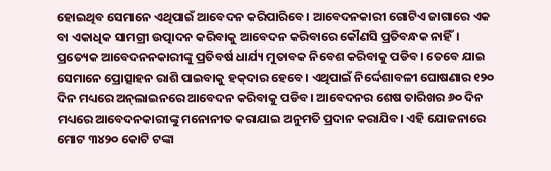ହୋଇଥିବ ସେମାନେ ଏଥିପାଇଁ ଆବେଦନ କରିପାରିବେ। ଆବେଦନକାରୀ ଗୋଟିଏ ଜାଗାରେ ଏକ ବା ଏକାଧିକ ସାମଗ୍ରୀ ଉତ୍ପାଦନ କରିବାକୁ ଆବେଦନ କରିବାରେ କୌଣସି ପ୍ରତିବନ୍ଧକ ନାହିଁ। ପ୍ରତ୍ୟେକ ଆବେଦନନକାରୀଙ୍କୁ ପ୍ରତିବର୍ଷ ଧାର୍ଯ୍ୟ ମୁତାବକ ନିବେଶ କରିବାକୁ ପଡିବ। ତେବେ ଯାଇ ସେମାନେ ପ୍ରୋତ୍ସାହନ ରାଶି ପାଇବାକୁ ହକ୍‌ଦାର ହେବେ। ଏଥିପାଇଁ ନିର୍ଦ୍ଦେଶାବଳୀ ଘୋଷଣାର ୧୨୦ ଦିନ ମଧ୍ୟରେ ଅନ୍‌ଲାଇନରେ ଆବେଦନ କରିବାକୁ ପଡିବ। ଆବେଦନର ଶେଷ ତାରିଖର ୬୦ ଦିନ ମଧ୍ୟରେ ଆବେଦନକାରୀଙ୍କୁ ମନୋନୀତ କରାଯାଇ ଅନୁମତି ପ୍ରଦାନ କରାଯିବ। ଏହି ଯୋଜନାରେ ମୋଟ ୩୪୨୦ କୋଟି ଟଙ୍କା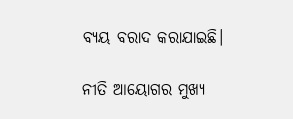ବ୍ୟୟ ବରାଦ କରାଯାଇଛି।

ନୀତି ଆୟୋଗର ମୁଖ୍ୟ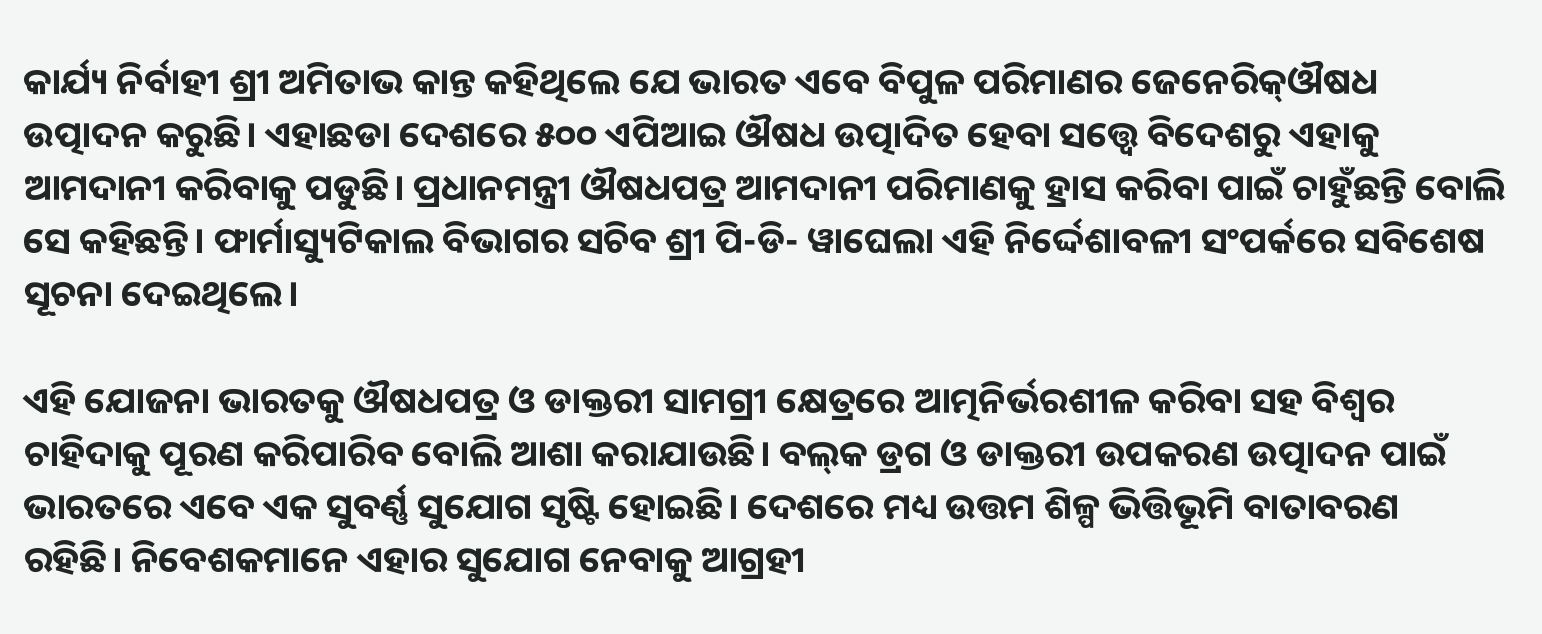କାର୍ଯ୍ୟ ନିର୍ବାହୀ ଶ୍ରୀ ଅମିତାଭ କାନ୍ତ କହିଥିଲେ ଯେ ଭାରତ ଏବେ ବିପୁଳ ପରିମାଣର ଜେନେରିକ୍‌ଔଷଧ ଉତ୍ପାଦନ କରୁଛି। ଏହାଛଡା ଦେଶରେ ୫୦୦ ଏପିଆଇ ଔଷଧ ଉତ୍ପାଦିତ ହେବା ସତ୍ତ୍ୱେ ବିଦେଶରୁ ଏହାକୁ ଆମଦାନୀ କରିବାକୁ ପଡୁଛି। ପ୍ରଧାନମନ୍ତ୍ରୀ ଔଷଧପତ୍ର ଆମଦାନୀ ପରିମାଣକୁ ହ୍ରାସ କରିବା ପାଇଁ ଚାହୁଁଛନ୍ତି ବୋଲି ସେ କହିଛନ୍ତି। ଫାର୍ମାସ୍ୟୁଟିକାଲ ବିଭାଗର ସଚିବ ଶ୍ରୀ ପି-ଡି- ୱାଘେଲା ଏହି ନିର୍ଦ୍ଦେଶାବଳୀ ସଂପର୍କରେ ସବିଶେଷ ସୂଚନା ଦେଇଥିଲେ।

ଏହି ଯୋଜନା ଭାରତକୁ ଔଷଧପତ୍ର ଓ ଡାକ୍ତରୀ ସାମଗ୍ରୀ କ୍ଷେତ୍ରରେ ଆତ୍ମନିର୍ଭରଶୀଳ କରିବା ସହ ବିଶ୍ୱର ଚାହିଦାକୁ ପୂରଣ କରିପାରିବ ବୋଲି ଆଶା କରାଯାଉଛି। ବଲ୍‌କ ଡ୍ରଗ ଓ ଡାକ୍ତରୀ ଉପକରଣ ଉତ୍ପାଦନ ପାଇଁ ଭାରତରେ ଏବେ ଏକ ସୁବର୍ଣ୍ଣ ସୁଯୋଗ ସୃଷ୍ଟି ହୋଇଛି। ଦେଶରେ ମଧ୍ୟ ଉତ୍ତମ ଶିଳ୍ପ ଭିତ୍ତିଭୂମି ବାତାବରଣ ରହିଛି। ନିବେଶକମାନେ ଏହାର ସୁଯୋଗ ନେବାକୁ ଆଗ୍ରହୀ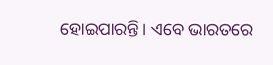ହୋଇପାରନ୍ତି। ଏବେ ଭାରତରେ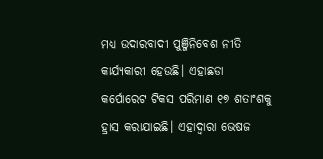ମଧ୍ୟ ଉଦାରବାଦୀ ପୁଞ୍ଜିନିବେଶ ନୀତି କାର୍ଯ୍ୟକାରୀ ହେଉଛି। ଏହାଛଡା କର୍ପୋରେଟ ଟିକସ ପରିମାଣ ୧୭ ଶତାଂଶକୁ ହ୍ରାସ କରାଯାଇଛି। ଏହାଦ୍ୱାରା ଭେଷଜ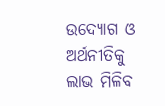ଉଦ୍ୟୋଗ ଓ ଅର୍ଥନୀତିକୁ ଲାଭ ମିଳିବ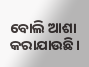ବୋଲି ଆଶା କରାଯାଉଛି।